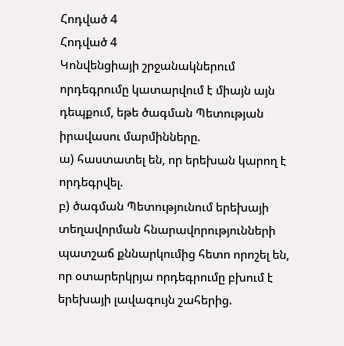Հոդված 4
Հոդված 4
Կոնվենցիայի շրջանակներում որդեգրումը կատարվում է միայն այն դեպքում, եթե ծագման Պետության իրավասու մարմինները.
ա) հաստատել են, որ երեխան կարող է որդեգրվել.
բ) ծագման Պետությունում երեխայի տեղավորման հնարավորությունների պատշաճ քննարկումից հետո որոշել են, որ օտարերկրյա որդեգրումը բխում է երեխայի լավագույն շահերից.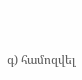գ) համոզվել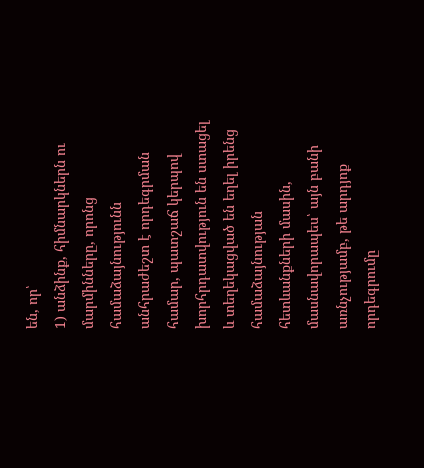են, որ՝
1) անձինք, հիմնարկներն ու մարմինները, որոնց համաձայնությունն անհրաժեշտ է որդեգրման համար, պատշաճ կերպով խորհրդատվություն են ստացել և տեղեկացված են եղել իրենց համաձայնության հետևանքների մասին, մասնավորապես՝ այն բանի առնչությամբ, թե արդյոք որդեգրումը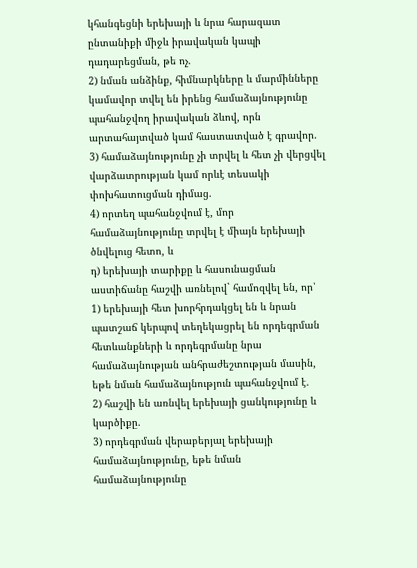կհանգեցնի երեխայի և նրա հարազատ ընտանիքի միջև իրավական կապի դադարեցման, թե ոչ.
2) նման անձինք, հիմնարկները և մարմինները կամավոր տվել են իրենց համաձայնությունը պահանջվող իրավական ձևով, որն արտահայտված կամ հաստատված է գրավոր.
3) համաձայնությունը չի տրվել և հետ չի վերցվել վարձատրության կամ որևէ տեսակի փոխհատուցման դիմաց.
4) որտեղ պահանջվում է, մոր համաձայնությունը տրվել է միայն երեխայի ծնվելուց հետո, և
դ) երեխայի տարիքը և հասունացման աստիճանը հաշվի առնելով` համոզվել են, որ՝
1) երեխայի հետ խորհրդակցել են և նրան պատշաճ կերպով տեղեկացրել են որդեգրման հետևանքների և որդեգրմանը նրա համաձայնության անհրաժեշտության մասին, եթե նման համաձայնություն պահանջվում է.
2) հաշվի են առնվել երեխայի ցանկությունը և կարծիքը.
3) որդեգրման վերաբերյալ երեխայի համաձայնությունը, եթե նման համաձայնությունը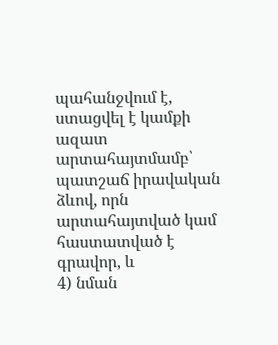պահանջվում է, ստացվել է կամքի ազատ արտահայտմամբ՝ պատշաճ իրավական ձևով, որն արտահայտված կամ հաստատված է գրավոր, և
4) նման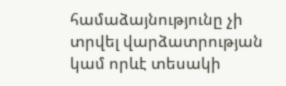համաձայնությունը չի տրվել վարձատրության կամ որևէ տեսակի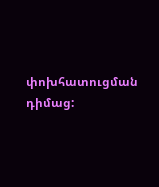փոխհատուցման դիմաց: